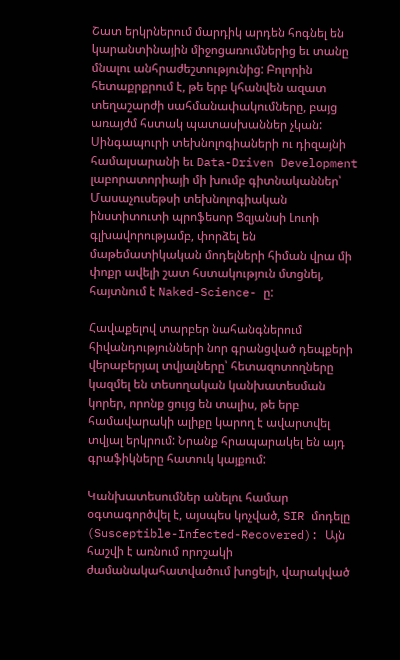Շատ երկրներում մարդիկ արդեն հոգնել են կարանտինային միջոցառումներից եւ տանը մնալու անհրաժեշտությունից: Բոլորին հետաքրքրում է, թե երբ կհանվեն ազատ տեղաշարժի սահմանափակումները, բայց առայժմ հստակ պատասխաններ չկան: Սինգապուրի տեխնոլոգիաների ու դիզայնի համալսարանի եւ Data-Driven Development լաբորատորիայի մի խումբ գիտնականներ՝ Մասաչուսեթսի տեխնոլոգիական ինստիտուտի պրոֆեսոր Ցզյանսի Լուոի գլխավորությամբ, փորձել են մաթեմատիկական մոդելների հիման վրա մի փոքր ավելի շատ հստակություն մտցնել, հայտնում է Naked-Science- ը:

Հավաքելով տարբեր նահանգներում հիվանդությունների նոր գրանցված դեպքերի վերաբերյալ տվյալները՝ հետազոտողները կազմել են տեսողական կանխատեսման կորեր, որոնք ցույց են տալիս, թե երբ համավարակի ալիքը կարող է ավարտվել տվյալ երկրում: Նրանք հրապարակել են այդ գրաֆիկները հատուկ կայքում:

Կանխատեսումներ անելու համար օգտագործվել է, այսպես կոչված, SIR մոդելը (Susceptible-Infected-Recovered): Այն հաշվի է առնում որոշակի ժամանակահատվածում խոցելի, վարակված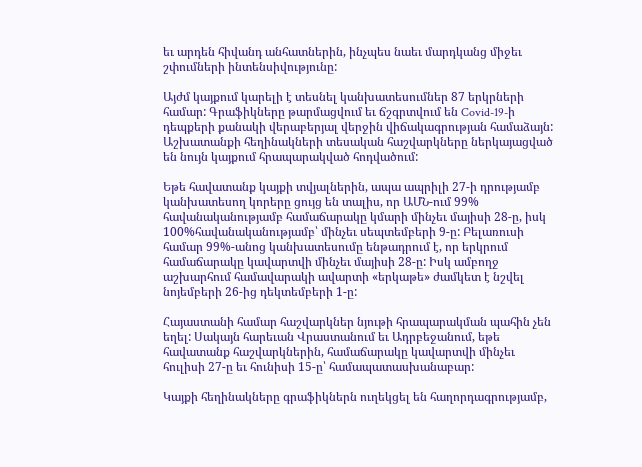եւ արդեն հիվանդ անհատներին, ինչպես նաեւ մարդկանց միջեւ շփումների ինտենսիվությունը:

Այժմ կայքում կարելի է տեսնել կանխատեսումներ 87 երկրների համար: Գրաֆիկները թարմացվում եւ ճշգրտվում են Covid-19-ի դեպքերի քանակի վերաբերյալ վերջին վիճակագրության համաձայն: Աշխատանքի հեղինակների տեսական հաշվարկները ներկայացված են նույն կայքում հրապարակված հոդվածում:

Եթե հավատանք կայքի տվյալներին, ապա ապրիլի 27-ի դրությամբ կանխատեսող կորերը ցույց են տալիս, որ ԱՄՆ-ում 99% հավանականությամբ համաճարակը կմարի մինչեւ մայիսի 28-ը, իսկ 100%հավանականությամբ՝ մինչեւ սեպտեմբերի 9-ը: Բելառուսի համար 99%-անոց կանխատեսումը ենթադրում է, որ երկրում համաճարակը կավարտվի մինչեւ մայիսի 28-ը: Իսկ ամբողջ աշխարհում համավարակի ավարտի «երկաթե» ժամկետ է նշվել նոյեմբերի 26-ից դեկտեմբերի 1-ը:

Հայաստանի համար հաշվարկներ նյութի հրապարակման պահին չեն եղել: Սակայն հարեւան Վրաստանում եւ Ադրբեջանում, եթե հավատանք հաշվարկներին, համաճարակը կավարտվի մինչեւ հուլիսի 27-ը եւ հունիսի 15-ը՝ համապատասխանաբար:

Կայքի հեղինակները գրաֆիկներն ուղեկցել են հաղորդագրությամբ,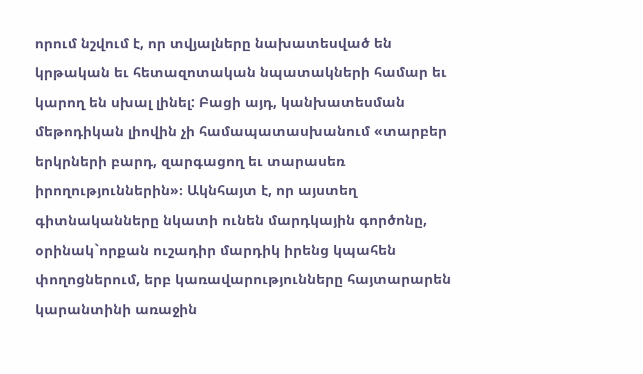որում նշվում է, որ տվյալները նախատեսված են կրթական եւ հետազոտական նպատակների համար եւ կարող են սխալ լինել: Բացի այդ, կանխատեսման մեթոդիկան լիովին չի համապատասխանում «տարբեր երկրների բարդ, զարգացող եւ տարասեռ իրողություններին»։ Ակնհայտ է, որ այստեղ գիտնականները նկատի ունեն մարդկային գործոնը, օրինակ`որքան ուշադիր մարդիկ իրենց կպահեն փողոցներում, երբ կառավարությունները հայտարարեն կարանտինի առաջին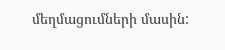մեղմացումների մասին: